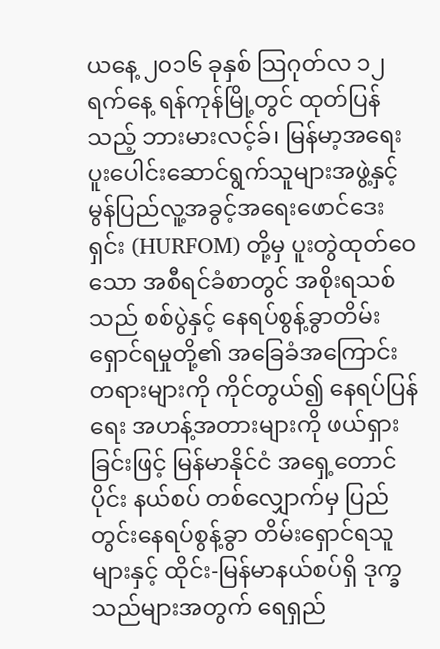ယနေ့ ၂၀၁၆ ခုနှစ် သြဂုတ်လ ၁၂ ရက်နေ့ ရန်ကုန်မြို့တွင် ထုတ်ပြန်သည့် ဘားမားလင့်ခ်၊ မြန်မာ့အရေး ပူးပေါင်းဆောင်ရွက်သူများအဖွဲ့နှင့် မွန်ပြည်လူ့အခွင့်အရေးဖောင်ဒေးရှင်း (HURFOM) တို့မှ ပူးတွဲထုတ်ဝေသော အစီရင်ခံစာတွင် အစိုးရသစ်သည် စစ်ပွဲနှင့် နေရပ်စွန့်ခွာတိမ်းရှောင်ရမှုတို့၏ အခြေခံအကြောင်းတရားများကို ကိုင်တွယ်၍ နေရပ်ပြန်ရေး အဟန့်အတားများကို ဖယ်ရှားခြင်းဖြင့် မြန်မာနိုင်ငံ အရှေ့တောင်ပိုင်း နယ်စပ် တစ်လျှောက်မှ ပြည်တွင်းနေရပ်စွန့်ခွာ တိမ်းရှောင်ရသူများနှင့် ထိုင်း-မြန်မာနယ်စပ်ရှိ ဒုက္ခသည်များအတွက် ရေရှည်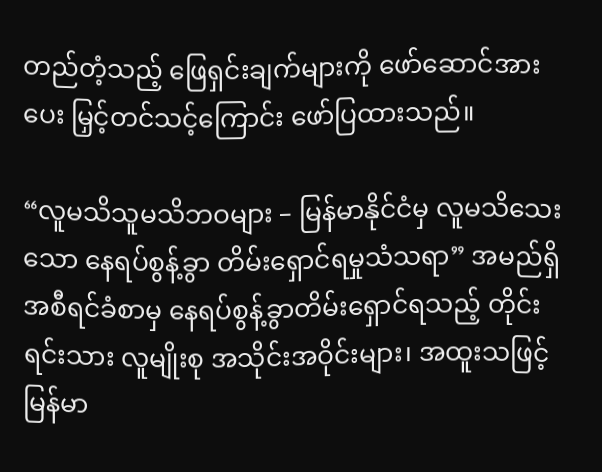တည်တံ့သည့် ဖြေရှင်းချက်များကို ဖော်ဆောင်အားပေး မြှင့်တင်သင့်ကြောင်း ဖော်ပြထားသည်။

“လူမသိသူမသိဘဝများ – မြန်မာနိုင်ငံမှ လူမသိသေးသော နေရပ်စွန့်ခွာ တိမ်းရှောင်ရမှုသံသရာ” အမည်ရှိ အစီရင်ခံစာမှ နေရပ်စွန့်ခွာတိမ်းရှောင်ရသည့် တိုင်းရင်းသား လူမျိုးစု အသိုင်းအဝိုင်းများ၊ အထူးသဖြင့် မြန်မာ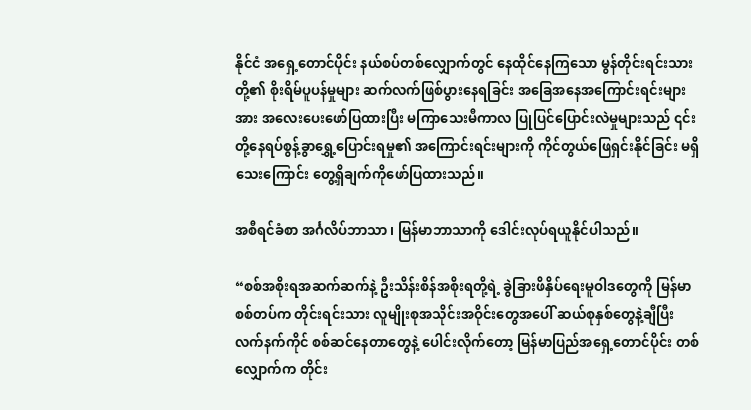နိုင်ငံ အရှေ့တောင်ပိုင်း နယ်စပ်တစ်လျှောက်တွင် နေထိုင်နေကြသော မွန်တိုင်းရင်းသားတို့၏ စိုးရိမ်ပူပန်မှုများ ဆက်လက်ဖြစ်ပွားနေရခြင်း အခြေအနေအကြောင်းရင်းများအား အလေးပေးဖော်ပြထားပြီး မကြာသေးမီကာလ ပြုပြင်ပြောင်းလဲမှုများသည် ၎င်းတို့နေရပ်စွန့်ခွာရွှေ့ပြောင်းရမှု၏ အကြောင်းရင်းများကို ကိုင်တွယ်ဖြေရှင်းနိုင်ခြင်း မရှိသေးကြောင်း တွေ့ရှိချက်ကိုဖော်ပြထားသည်။

အစီရင်ခံစာ အင်္ဂလိပ်ဘာသာ ၊ မြန်မာဘာသာကို ဒေါင်းလုပ်ရယူနိုင်ပါသည်။

“စစ်အစိုးရအဆက်ဆက်နဲ့ ဦးသိန်းစိန်အစိုးရတို့ရဲ့ ခွဲခြားဖိနှိပ်ရေးမူဝါဒတွေကို မြန်မာစစ်တပ်က တိုင်းရင်းသား လူမျိုးစုအသိုင်းအဝိုင်းတွေအပေါ် ဆယ်စုနှစ်တွေနဲ့ချီပြီး လက်နက်ကိုင် စစ်ဆင်နေတာတွေနဲ့ ပေါင်းလိုက်တော့ မြန်မာပြည်အရှေ့တောင်ပိုင်း တစ်လျှောက်က တိုင်း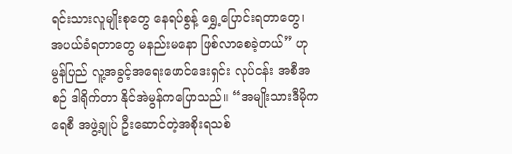ရင်းသားလူမျိုးစုတွေ နေရပ်စွန့် ရွှေ့ပြောင်းရတာတွေ၊ အပယ်ခံရတာတွေ မနည်းမနော ဖြစ်လာစေခဲ့တယ်” ဟု မွန်ပြည် လူ့အခွင့်အရေးဖောင်ဒေးရှင်း လုပ်ငန်း အစီအစဉ် ဒါရိုက်တာ နိုင်အဲမွန်ကပြောသည်။ “အမျိုးသားဒီမိုကရေစီ အဖွဲ့ချုပ် ဦးဆောင်တဲ့အစိုးရသစ်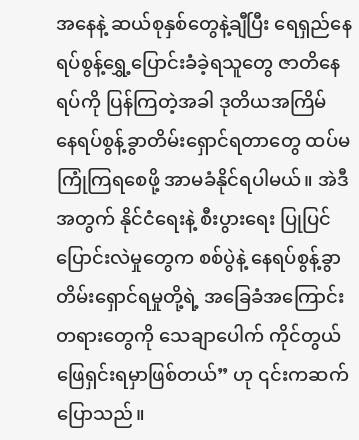အနေနဲ့ ဆယ်စုနှစ်တွေနဲ့ချီပြီး ရေရှည်နေရပ်စွန့်ရွှေ့ပြောင်းခံခဲ့ရသူတွေ ဇာတိနေရပ်ကို ပြန်ကြတဲ့အခါ ဒုတိယအကြိမ် နေရပ်စွန့်ခွာတိမ်းရှောင်ရတာတွေ ထပ်မကြုံကြရစေဖို့ အာမခံနိုင်ရပါမယ်။ အဲဒီအတွက် နိုင်ငံရေးနဲ့ စီးပွားရေး ပြုပြင်ပြောင်းလဲမှုတွေက စစ်ပွဲနဲ့ နေရပ်စွန့်ခွာ တိမ်းရှောင်ရမှုတို့ရဲ့ အခြေခံအကြောင်းတရားတွေကို သေချာပေါက် ကိုင်တွယ်ဖြေရှင်းရမှာဖြစ်တယ်” ဟု ၎င်းကဆက်ပြောသည်။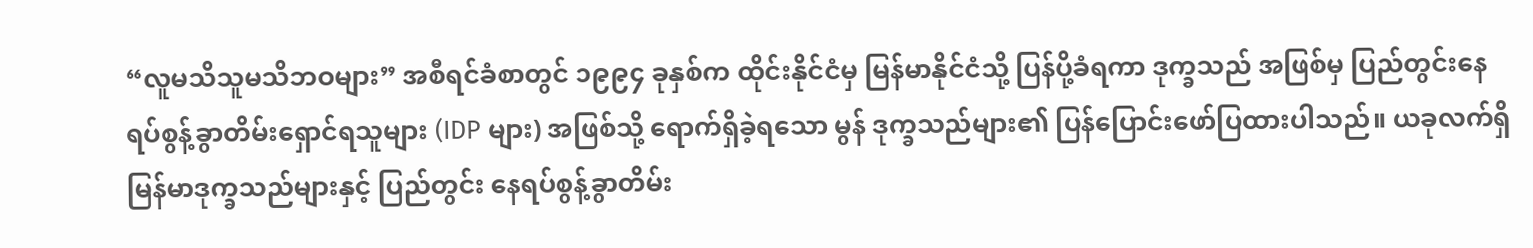“လူမသိသူမသိဘဝများ” အစီရင်ခံစာတွင် ၁၉၉၄ ခုနှစ်က ထိုင်းနိုင်ငံမှ မြန်မာနိုင်ငံသို့ ပြန်ပို့ခံရကာ ဒုက္ခသည် အဖြစ်မှ ပြည်တွင်းနေရပ်စွန့်ခွာတိမ်းရှောင်ရသူများ (IDP များ) အဖြစ်သို့ ရောက်ရှိခဲ့ရသော မွန် ဒုက္ခသည်များ၏ ပြန်ပြောင်းဖော်ပြထားပါသည်။ ယခုလက်ရှိ မြန်မာဒုက္ခသည်များနှင့် ပြည်တွင်း နေရပ်စွန့်ခွာတိမ်း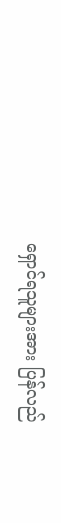ရှောင်ရသူများအား ပြန်လည်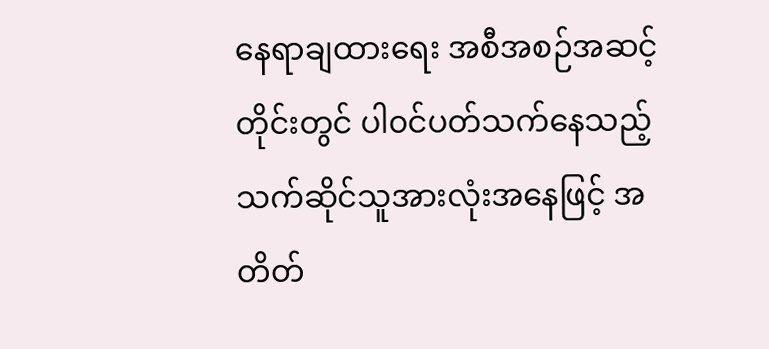နေရာချထားရေး အစီအစဉ်အဆင့်တိုင်းတွင် ပါ၀င်ပတ်သက်နေသည့် သက်ဆိုင်သူအားလုံးအနေဖြင့် အတိတ်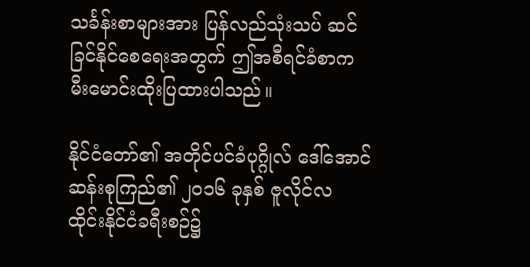သင်္ခန်းစာများအား ပြန်လည်သုံးသပ် ဆင်ခြင်နိုင်စေရေးအတွက် ဤအစီရင်ခံစာက မီးမောင်းထိုးပြထားပါသည်။

နိုင်ငံတော်၏ အတိုင်ပင်ခံပုဂ္ဂိုလ် ဒေါ်အောင်ဆန်းစုကြည်၏ ၂၀၁၆ ခုနှစ် ဇူလိုင်လ ထိုင်းနိုင်ငံခရီးစဉ်၌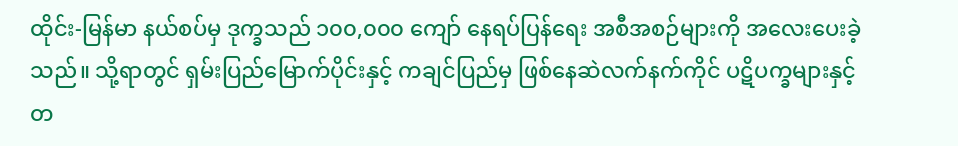ထိုင်း-မြန်မာ နယ်စပ်မှ ဒုက္ခသည် ၁၀၀,၀၀၀ ကျော် နေရပ်ပြန်ရေး အစီအစဉ်များကို အလေးပေးခဲ့သည်။ သို့ရာတွင် ရှမ်းပြည်မြောက်ပိုင်းနှင့် ကချင်ပြည်မှ ဖြစ်နေဆဲလက်နက်ကိုင် ပဋိပက္ခများနှင့်တ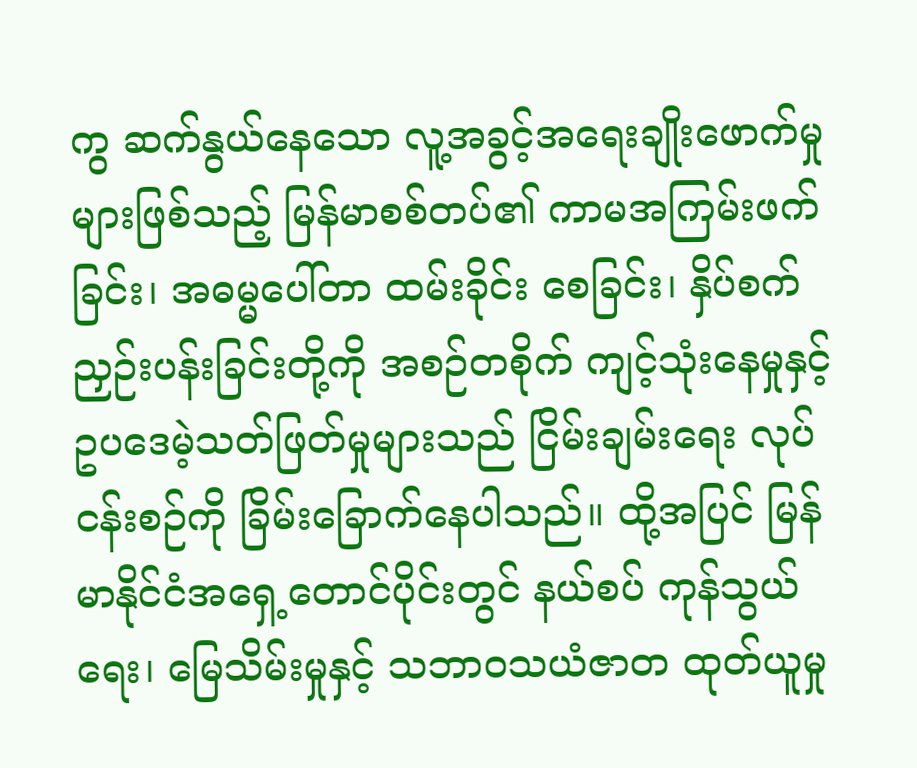ကွ ဆက်နွယ်နေသော လူ့အခွင့်အရေးချိုးဖောက်မှုများဖြစ်သည့် မြန်မာစစ်တပ်၏ ကာမအကြမ်းဖက်ခြင်း၊ အဓမ္မပေါ်တာ ထမ်းခိုင်း စေခြင်း၊ နှိပ်စက်ညှဉ်းပန်းခြင်းတို့ကို အစဉ်တစိုက် ကျင့်သုံးနေမှုနှင့် ဥပဒေမဲ့သတ်ဖြတ်မှုများသည် ငြိမ်းချမ်းရေး လုပ်ငန်းစဉ်ကို ခြိမ်းခြောက်နေပါသည်။ ထို့အပြင် မြန်မာနိုင်ငံအရှေ့တောင်ပိုင်းတွင် နယ်စပ် ကုန်သွယ်ရေး၊ မြေသိမ်းမှုနှင့် သဘာဝသယံဇာတ ထုတ်ယူမှု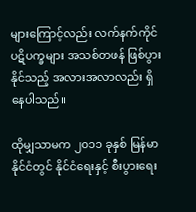များကြောင့်လည်း လက်နက်ကိုင်ပဋိပက္ခများ အသစ်တဖန် ဖြစ်ပွားနိုင်သည့် အလားအလာလည်း ရှိနေပါသည်။

ထိုမျှသာမက ၂၀၁၁ ခုနှစ် မြန်မာနိုင်ငံတွင် နိုင်ငံရေးနှင့် စီးပွားရေး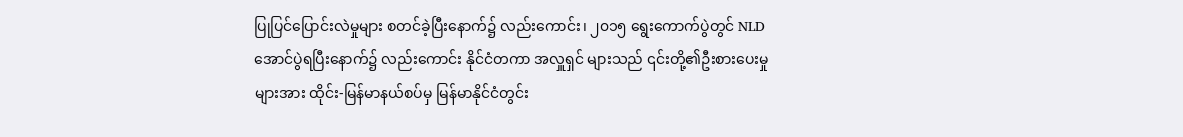ပြုပြင်ပြောင်းလဲမှုများ စတင်ခဲ့ပြီးနောက်၌ လည်းကောင်း၊ ၂၀၁၅ ရွေးကောက်ပွဲတွင် NLD အောင်ပွဲရပြီးနောက်၌ လည်းကောင်း နိုင်ငံတကာ အလှူရှင် များသည် ၎င်းတို့၏ဦးစားပေးမှုများအား ထိုင်း-မြန်မာနယ်စပ်မှ မြန်မာနိုင်ငံတွင်း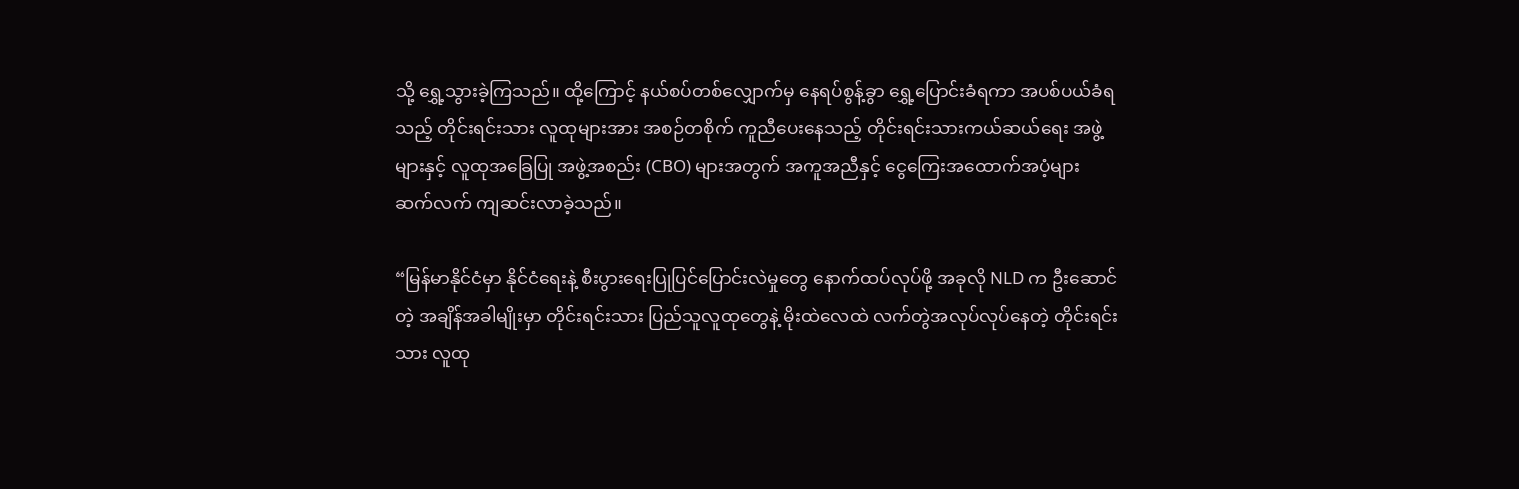သို့ ရွှေ့သွားခဲ့ကြသည်။ ထို့ကြောင့် နယ်စပ်တစ်လျှောက်မှ နေရပ်စွန့်ခွာ ရွှေ့ပြောင်းခံရကာ အပစ်ပယ်ခံရသည့် တိုင်းရင်းသား လူထုများအား အစဉ်တစိုက် ကူညီပေးနေသည့် တိုင်းရင်းသားကယ်ဆယ်ရေး အဖွဲ့များနှင့် လူထုအခြေပြု အဖွဲ့အစည်း (CBO) များအတွက် အကူအညီနှင့် ငွေကြေးအထောက်အပံ့များ ဆက်လက် ကျဆင်းလာခဲ့သည်။

“မြန်မာနိုင်ငံမှာ နိုင်ငံရေးနဲ့ စီးပွားရေးပြုပြင်ပြောင်းလဲမှုတွေ နောက်ထပ်လုပ်ဖို့ အခုလို NLD က ဦးဆောင်တဲ့ အချိန်အခါမျိုးမှာ တိုင်းရင်းသား ပြည်သူလူထုတွေနဲ့ မိုးထဲလေထဲ လက်တွဲအလုပ်လုပ်နေတဲ့ တိုင်းရင်းသား လူထု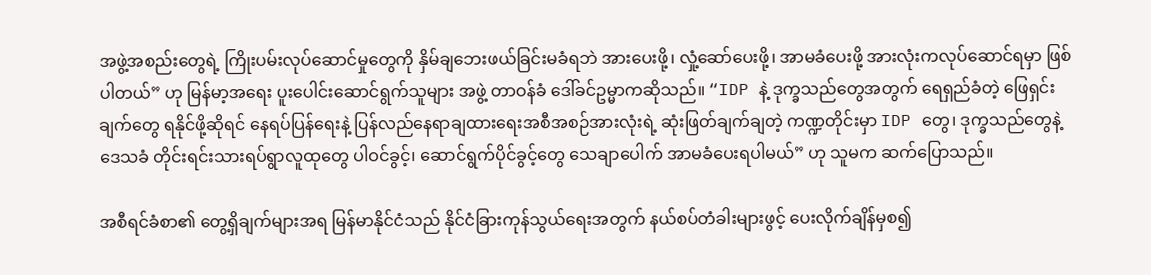အဖွဲ့အစည်းတွေရဲ့ ကြိုးပမ်းလုပ်ဆောင်မှုတွေကို နှိမ်ချဘေးဖယ်ခြင်းမခံရဘဲ အားပေးဖို့၊ လှုံ့ဆော်ပေးဖို့၊ အာမခံပေးဖို့ အားလုံးကလုပ်ဆောင်ရမှာ ဖြစ်ပါတယ်” ဟု မြန်မာ့အရေး ပူးပေါင်းဆောင်ရွက်သူများ အဖွဲ့ တာဝန်ခံ ဒေါ်ခင်ဥမ္မာကဆိုသည်။ “IDP နဲ့ ဒုက္ခသည်တွေအတွက် ရေရှည်ခံတဲ့ ဖြေရှင်းချက်တွေ ရနိုင်ဖို့ဆိုရင် နေရပ်ပြန်ရေးနဲ့ ပြန်လည်နေရာချထားရေးအစီအစဉ်အားလုံးရဲ့ ဆုံးဖြတ်ချက်ချတဲ့ ကဏ္ဍတိုင်းမှာ IDP တွေ၊ ဒုက္ခသည်တွေနဲ့ ဒေသခံ တိုင်းရင်းသားရပ်ရွာလူထုတွေ ပါဝင်ခွင့်၊ ဆောင်ရွက်ပိုင်ခွင့်တွေ သေချာပေါက် အာမခံပေးရပါမယ်” ဟု သူမက ဆက်ပြောသည်။

အစီရင်ခံစာ၏ တွေ့ရှိချက်များအရ မြန်မာနိုင်ငံသည် နိုင်ငံခြားကုန်သွယ်ရေးအတွက် နယ်စပ်တံခါးများဖွင့် ပေးလိုက်ချိန်မှစ၍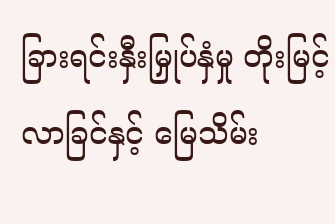ခြားရင်းနှီးမြှုပ်နှံမှု တိုးမြင့်လာခြင်နှင့် မြေသိမ်း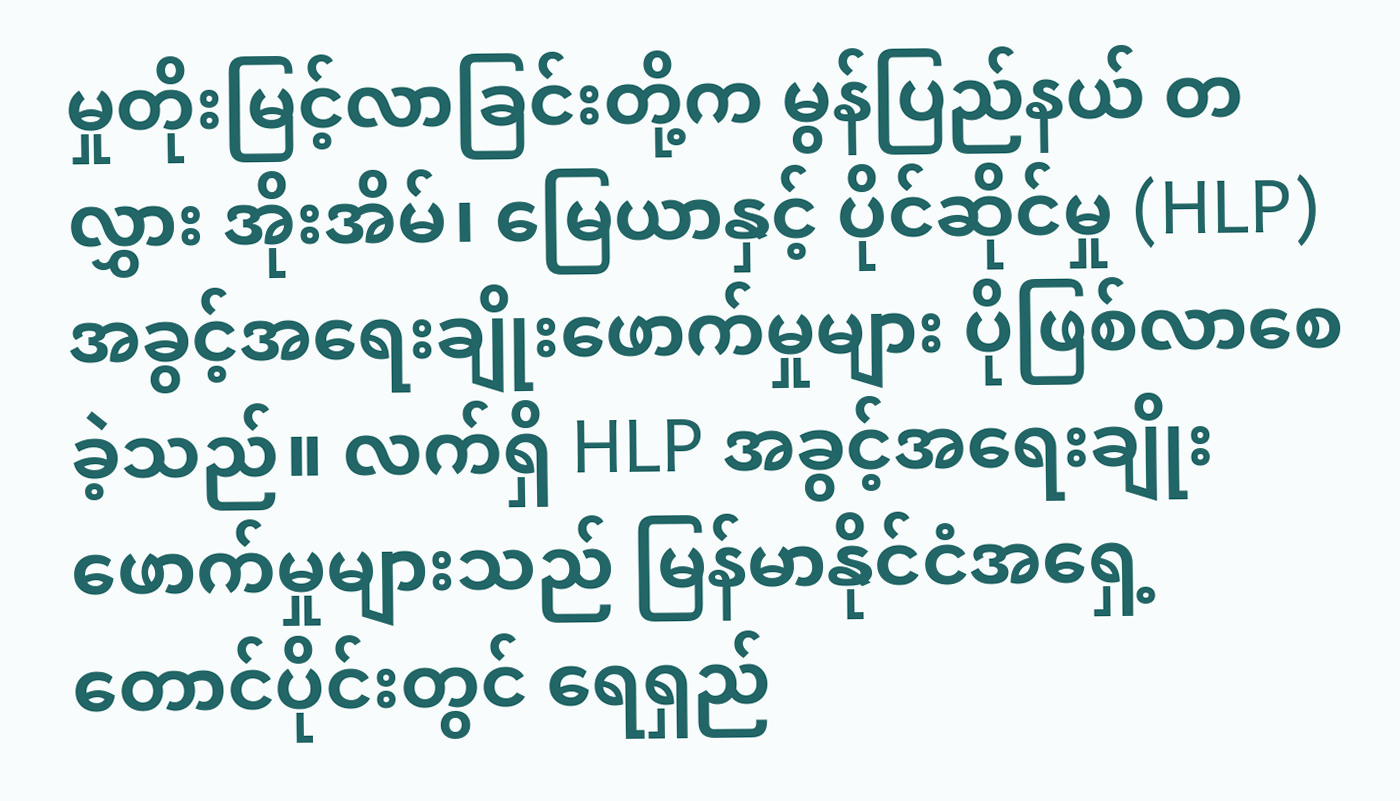မှုတိုးမြင့်လာခြင်းတို့က မွန်ပြည်နယ် တလွှား အိုးအိမ်၊ မြေယာနှင့် ပိုင်ဆိုင်မှု (HLP) အခွင့်အရေးချိုးဖောက်မှုများ ပိုဖြစ်လာစေခဲ့သည်။ လက်ရှိ HLP အခွင့်အရေးချိုးဖောက်မှုများသည် မြန်မာနိုင်ငံအရှေ့တောင်ပိုင်းတွင် ရေရှည်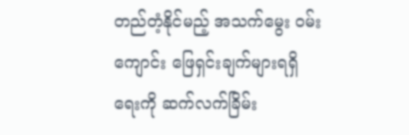တည်တံ့နိုင်မည့် အသက်မွေး ဝမ်းကျောင်း ဖြေရှင်းချက်များရရှိရေးကို ဆက်လက်ခြိမ်း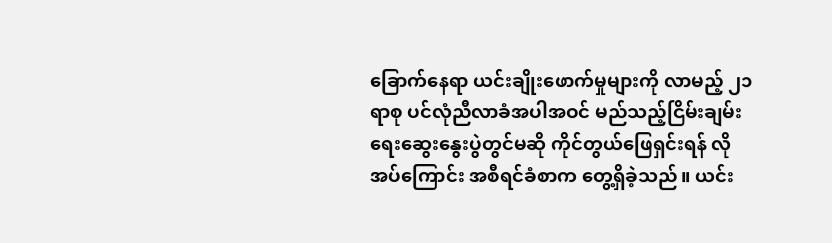ခြောက်နေရာ ယင်းချိုးဖောက်မှုများကို လာမည့် ၂၁ ရာစု ပင်လုံညီလာခံအပါအဝင် မည်သည့်ငြိမ်းချမ်းရေးဆွေးနွေးပွဲတွင်မဆို ကိုင်တွယ်ဖြေရှင်းရန် လိုအပ်ကြောင်း အစီရင်ခံစာက တွေ့ရှိခဲ့သည်။ ယင်း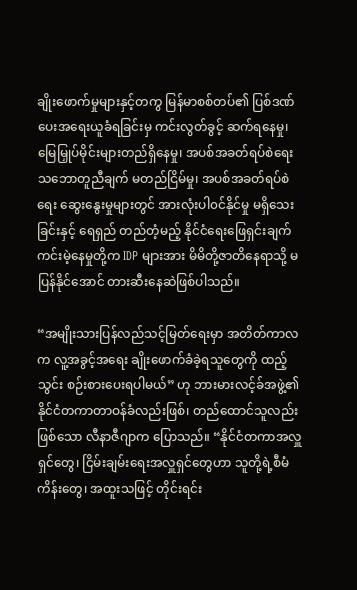ချိုးဖောက်မှုများနှင့်တကွ မြန်မာစစ်တပ်၏ ပြစ်ဒဏ်ပေးအရေးယူခံရခြင်းမှ ကင်းလွတ်ခွင့် ဆက်ရနေမှု၊ မြေမြှုပ်မိုင်းများတည်ရှိနေမှု၊ အပစ်အခတ်ရပ်စဲရေး သဘောတူညီချက် မတည်ငြိမ်မှု၊ အပစ်အခတ်ရပ်စဲရေး ဆွေးနွေးမှုများတွင် အားလုံးပါ၀င်နိုင်မှု မရှိသေးခြင်းနှင့် ရေရှည် တည်တံ့မည့် နိုင်ငံရေးဖြေရှင်းချက် ကင်းမဲ့နေမှုတို့က IDP များအား မိမိတို့ဇာတိနေရာသို့ မပြန်နိုင်အောင် တားဆီးနေဆဲဖြစ်ပါသည်။

“အမျိုးသားပြန်လည်သင့်မြတ်ရေးမှာ အတိတ်ကာလက လူ့အခွင့်အရေး ချိုးဖောက်ခံခဲ့ရသူတွေကို ထည့်သွင်း စဉ်းစားပေးရပါမယ်” ဟု ဘားမားလင့်ခ်အဖွဲ့၏ နိုင်ငံတကာတာဝန်ခံလည်းဖြစ်၊ တည်ထောင်သူလည်းဖြစ်သော လီနာဇီဂျာက ပြောသည်။ “နိုင်ငံတကာအလှူရှင်တွေ၊ ငြိမ်းချမ်းရေးအလှူရှင်တွေဟာ သူတို့ရဲ့စီမံကိန်းတွေ၊ အထူးသဖြင့် တိုင်းရင်း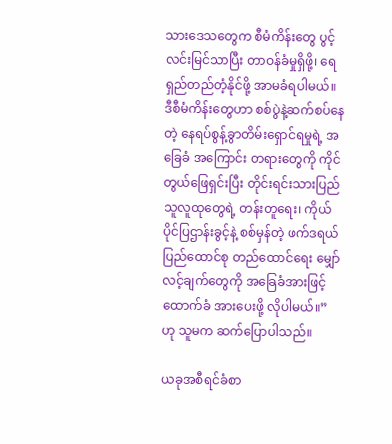သားဒေသတွေက စီမံကိန်းတွေ ပွင့်လင်းမြင်သာပြီး တာဝန်ခံမှုရှိဖို့၊ ရေရှည်တည်တံ့နိုင်ဖို့ အာမခံရပါမယ်။ ဒီစီမံကိန်းတွေဟာ စစ်ပွဲနဲ့ဆက်စပ်နေတဲ့ နေရပ်စွန့်ခွာတိမ်းရှောင်ရမှုရဲ့ အခြေခံ အကြောင်း တရားတွေကို ကိုင်တွယ်ဖြေရှင်းပြီး တိုင်းရင်းသားပြည်သူလူထုတွေရဲ့ တန်းတူရေး၊ ကိုယ်ပိုင်ပြဌာန်းခွင့်နဲ့ စစ်မှန်တဲ့ ဖက်ဒရယ်ပြည်ထောင်စု တည်ထောင်ရေး မျှော်လင့်ချက်တွေကို အခြေခံအားဖြင့် ထောက်ခံ အားပေးဖို့ လိုပါမယ်။” ဟု သူမက ဆက်ပြောပါသည်။

ယခုအစီရင်ခံစာ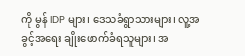ကို မွန် IDP များ၊ ဒေသခံရွာသားများ၊ လူ့အခွင့်အရေး ချိုးဖောက်ခံရသူများ၊ အ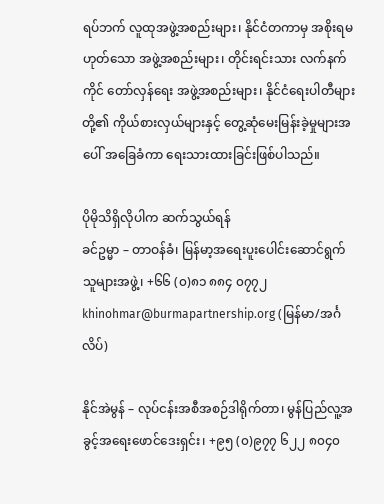ရပ်ဘက် လူထုအဖွဲ့အစည်းများ၊ နိုင်ငံတကာမှ အစိုးရမဟုတ်သော အဖွဲ့အစည်းများ၊ တိုင်းရင်းသား လက်နက်ကိုင် တော်လှန်ရေး အဖွဲ့အစည်းများ၊ နိုင်ငံရေးပါတီများတို့၏ ကိုယ်စားလှယ်များနှင့် တွေ့ဆုံမေးမြန်းခဲ့မှုများအပေါ် အခြေခံကာ ရေးသားထားခြင်းဖြစ်ပါသည်။

ပိုမိုသိရှိလိုပါက ဆက်သွယ်ရန်
ခင်ဥမ္မာ – တာဝန်ခံ၊ မြန်မာ့အရေးပူးပေါင်းဆောင်ရွက်သူများအဖွဲ့၊ +၆၆ (၀)၈၁ ၈၈၄ ၀၇၇၂
khinohmar@burmapartnership.org (မြန်မာ/အင်္ဂလိပ်)

နိုင်အဲမွန် – လုပ်ငန်းအစီအစဉ်ဒါရိုက်တာ၊ မွန်ပြည်လူ့အခွင့်အရေးဖောင်ဒေးရှင်း၊ +၉၅ (၀)၉၇၇ ၆၂၂ ၈၀၄၀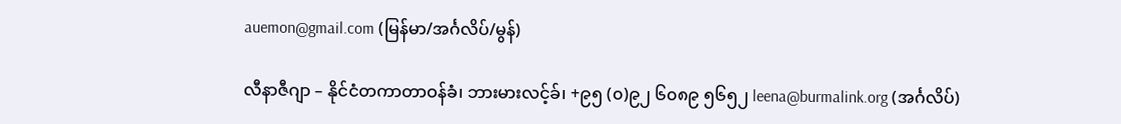auemon@gmail.com (မြန်မာ/အင်္ဂလိပ်/မွန်)

လီနာဇီဂျာ – နိုင်ငံတကာတာဝန်ခံ၊ ဘားမားလင့်ခ်၊ +၉၅ (၀)၉၂ ၆၀၈၉ ၅၆၅၂ leena@burmalink.org (အင်္ဂလိပ်)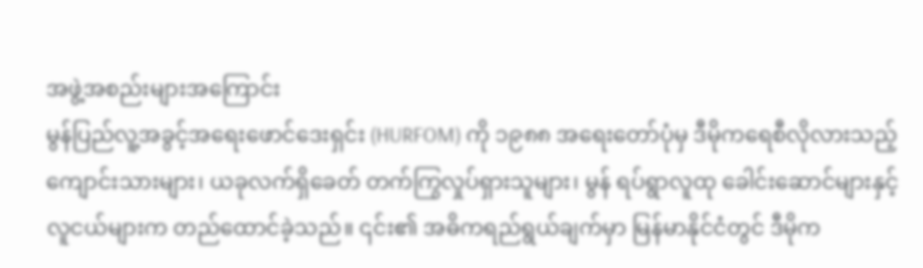အဖွဲ့အစည်းများအကြောင်း
မွန်ပြည်လူ့အခွင့်အရေးဖောင်ဒေးရှင်း (HURFOM) ကို ၁၉၈၈ အရေးတော်ပုံမှ ဒီမိုကရေစီလိုလားသည့် ကျောင်းသားများ၊ ယခုလက်ရှိခေတ် တက်ကြွလှုပ်ရှားသူများ၊ မွန် ရပ်ရွာလူထု ခေါင်းဆောင်များနှင့် လူငယ်များက တည်ထောင်ခဲ့သည်။ ၎င်း၏ အဓိကရည်ရွယ်ချက်မှာ မြန်မာနိုင်ငံတွင် ဒီမိုက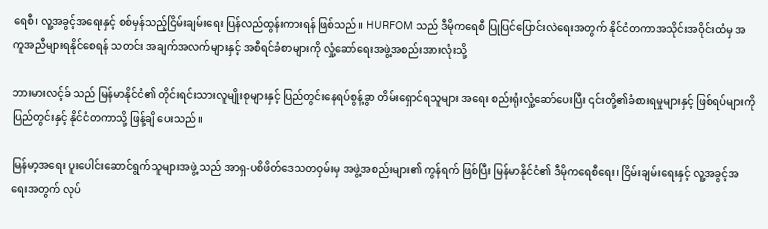ရေစီ၊ လူ့အခွင့်အရေးနှင့် စစ်မှန်သည့်ငြိမ်းချမ်းရေး ပြန်လည်ထွန်းကားရန် ဖြစ်သည်။ HURFOM သည် ဒီမိုကရေစီ ပြုပြင်ပြောင်းလဲရေးအတွက် နိုင်ငံတကာအသိုင်းအဝိုင်းထံမှ အကူအညီများရနိုင်စေရန် သတင်း အချက်အလက်များနှင့် အစီရင်ခံစာများကို လှုံ့ဆော်ရေးအဖွဲ့အစည်းအားလုံးသို့

ဘားမားလင့်ခ် သည် မြန်မာနိုင်ငံ၏ တိုင်းရင်းသားလူမျိုးစုများနှင့် ပြည်တွင်းနေရပ်စွန့်ခွာ တိမ်းရှောင်ရသူများ အရေး စည်းရုံးလှုံ့ဆော်ပေးပြီး ၎င်းတို့၏ခံစားရမှုများနှင့် ဖြစ်ရပ်များကို ပြည်တွင်းနှင့် နိုင်ငံတကာသို့ ဖြန့်ချိ ပေးသည်။

မြန်မာ့အရေး ပူးပေါင်းဆောင်ရွက်သူများအဖွဲ့ သည် အာရှ-ပစိဖိတ်ဒေသတဝှမ်းမှ အဖွဲ့အစည်းများ၏ ကွန်ရက် ဖြစ်ပြီး မြန်မာနိုင်ငံ၏ ဒီမိုကရေစီရေး၊ ငြိမ်းချမ်းရေးနှင့် လူ့အခွင့်အရေးအတွက် လုပ်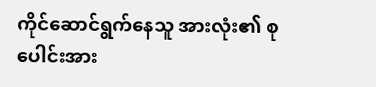ကိုင်ဆောင်ရွက်နေသူ အားလုံး၏ စုပေါင်းအား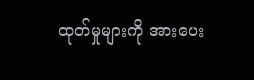ထုတ်မှုများကို အားပေး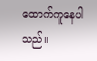ထောက်ကူနေပါသည်။